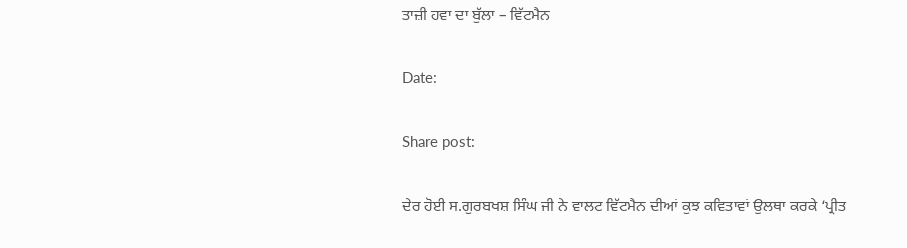ਤਾਜ਼ੀ ਹਵਾ ਦਾ ਬੁੱਲਾ – ਵਿੱਟਮੈਨ

Date:

Share post:

ਦੇਰ ਹੋਈ ਸ.ਗੁਰਬਖਸ਼ ਸਿੰਘ ਜੀ ਨੇ ਵਾਲਟ ਵਿੱਟਮੈਨ ਦੀਆਂ ਕੁਝ ਕਵਿਤਾਵਾਂ ਉਲਥਾ ਕਰਕੇ ‘ਪ੍ਰੀਤ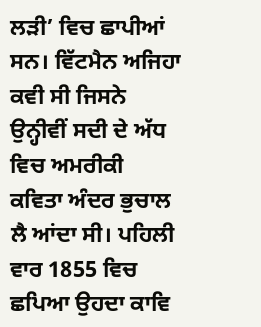ਲੜੀ’ ਵਿਚ ਛਾਪੀਆਂ ਸਨ। ਵਿੱਟਮੈਨ ਅਜਿਹਾ ਕਵੀ ਸੀ ਜਿਸਨੇ ਉਨ੍ਹੀਵੀਂ ਸਦੀ ਦੇ ਅੱਧ ਵਿਚ ਅਮਰੀਕੀ ਕਵਿਤਾ ਅੰਦਰ ਭੁਚਾਲ ਲੈ ਆਂਦਾ ਸੀ। ਪਹਿਲੀ ਵਾਰ 1855 ਵਿਚ ਛਪਿਆ ਉਹਦਾ ਕਾਵਿ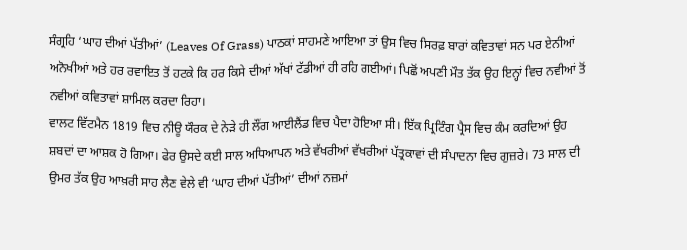ਸੰਗ੍ਰਹਿ ‘ਘਾਹ ਦੀਆਂ ਪੱਤੀਆਂ’ (Leaves Of Grass) ਪਾਠਕਾਂ ਸਾਹਮਣੇ ਆਇਆ ਤਾਂ ਉਸ ਵਿਚ ਸਿਰਫ਼ ਬਾਰਾਂ ਕਵਿਤਾਵਾਂ ਸਨ ਪਰ ਏਨੀਆਂ ਅਨੋਖੀਆਂ ਅਤੇ ਹਰ ਰਵਾਇਤ ਤੋਂ ਹਟਕੇ ਕਿ ਹਰ ਕਿਸੇ ਦੀਆਂ ਅੱਖਾਂ ਟੱਡੀਆਂ ਹੀ ਰਹਿ ਗਈਆਂ। ਪਿਛੋਂ ਅਪਣੀ ਮੌਤ ਤੱਕ ਉਹ ਇਨ੍ਹਾਂ ਵਿਚ ਨਵੀਆਂ ਤੋਂ ਨਵੀਆਂ ਕਵਿਤਾਵਾਂ ਸ਼ਾਮਿਲ ਕਰਦਾ ਰਿਹਾ।
ਵਾਲਟ ਵਿੱਟਮੈਨ 1819 ਵਿਚ ਨੀਊ ਯੌਰਕ ਦੇ ਨੇੜੇ ਹੀ ਲੌਂਗ ਆਈਲੈਂਡ ਵਿਚ ਪੈਦਾ ਹੋਇਆ ਸੀ। ਇੱਕ ਪ੍ਰਿਟਿੰਗ ਪ੍ਰੈਸ ਵਿਚ ਕੰਮ ਕਰਦਿਆਂ ਉਹ ਸ਼ਬਦਾਂ ਦਾ ਆਸ਼ਕ ਹੋ ਗਿਆ। ਫੇਰ ਉਸਦੇ ਕਈ ਸਾਲ ਅਧਿਆਪਨ ਅਤੇ ਵੱਖਰੀਆਂ ਵੱਖਰੀਆਂ ਪੱਤ੍ਰਕਾਵਾਂ ਦੀ ਸੰਪਾਦਨਾ ਵਿਚ ਗੁਜ਼ਰੇ। 73 ਸਾਲ ਦੀ ਉਮਰ ਤੱਕ ਉਹ ਆਖ਼ਰੀ ਸਾਹ ਲੈਣ ਵੇਲੇ ਵੀ ‘ਘਾਹ ਦੀਆਂ ਪੱਤੀਆਂ’ ਦੀਆਂ ਨਜ਼ਮਾਂ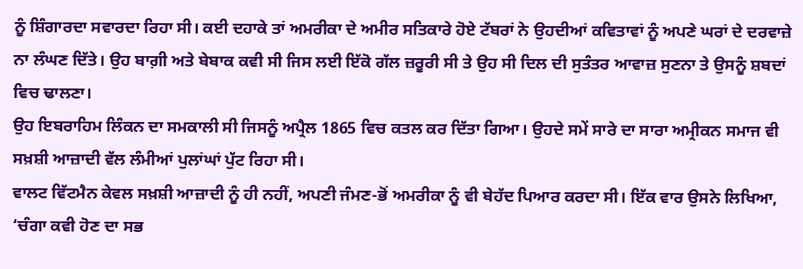ਨੂੰ ਸ਼ਿੰਗਾਰਦਾ ਸਵਾਰਦਾ ਰਿਹਾ ਸੀ। ਕਈ ਦਹਾਕੇ ਤਾਂ ਅਮਰੀਕਾ ਦੇ ਅਮੀਰ ਸਤਿਕਾਰੇ ਹੋਏ ਟੱਬਰਾਂ ਨੇ ਉਹਦੀਆਂ ਕਵਿਤਾਵਾਂ ਨੂੰ ਅਪਣੇ ਘਰਾਂ ਦੇ ਦਰਵਾਜ਼ੇ ਨਾ ਲੰਘਣ ਦਿੱਤੇ। ਉਹ ਬਾਗ਼ੀ ਅਤੇ ਬੇਬਾਕ ਕਵੀ ਸੀ ਜਿਸ ਲਈ ਇੱਕੋ ਗੱਲ ਜ਼ਰੂਰੀ ਸੀ ਤੇ ਉਹ ਸੀ ਦਿਲ ਦੀ ਸੁਤੰਤਰ ਆਵਾਜ਼ ਸੁਣਨਾ ਤੇ ਉਸਨੂੰ ਸ਼ਬਦਾਂ ਵਿਚ ਢਾਲਣਾ।
ਉਹ ਇਬਰਾਹਿਮ ਲਿੰਕਨ ਦਾ ਸਮਕਾਲੀ ਸੀ ਜਿਸਨੂੰ ਅਪ੍ਰੈਲ 1865 ਵਿਚ ਕਤਲ ਕਰ ਦਿੱਤਾ ਗਿਆ। ਉਹਦੇ ਸਮੇਂ ਸਾਰੇ ਦਾ ਸਾਰਾ ਅਮ੍ਰੀਕਨ ਸਮਾਜ ਵੀ ਸਖ਼ਸ਼ੀ ਆਜ਼ਾਦੀ ਵੱਲ ਲੰਮੀਆਂ ਪੁਲਾਂਘਾਂ ਪੁੱਟ ਰਿਹਾ ਸੀ।
ਵਾਲਟ ਵਿੱਟਮੈਨ ਕੇਵਲ ਸਖ਼ਸ਼ੀ ਆਜ਼ਾਦੀ ਨੂੰ ਹੀ ਨਹੀਂ, ਅਪਣੀ ਜੰਮਣ-ਭੋਂ ਅਮਰੀਕਾ ਨੂੰ ਵੀ ਬੇਹੱਦ ਪਿਆਰ ਕਰਦਾ ਸੀ। ਇੱਕ ਵਾਰ ਉਸਨੇ ਲਿਖਿਆ, ‘ਚੰਗਾ ਕਵੀ ਹੋਣ ਦਾ ਸਭ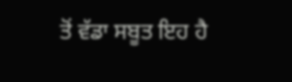ਤੋਂ ਵੱਡਾ ਸਬੂਤ ਇਹ ਹੈ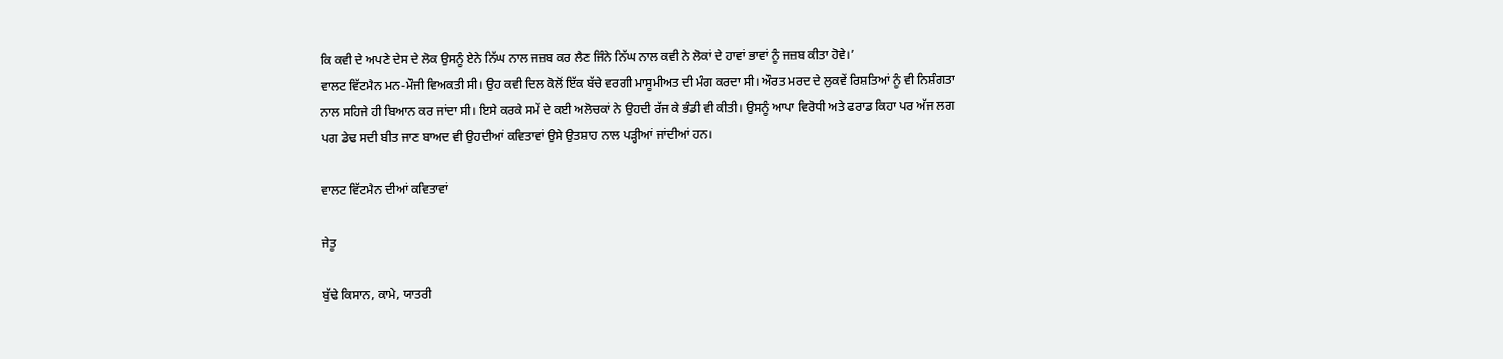ਕਿ ਕਵੀ ਦੇ ਅਪਣੇ ਦੇਸ ਦੇ ਲੋਕ ਉਸਨੂੰ ਏਨੇ ਨਿੱਘ ਨਾਲ ਜਜ਼ਬ ਕਰ ਲੈਣ ਜਿੰਨੇ ਨਿੱਘ ਨਾਲ ਕਵੀ ਨੇ ਲੋਕਾਂ ਦੇ ਹਾਵਾਂ ਭਾਵਾਂ ਨੂੰ ਜਜ਼ਬ ਕੀਤਾ ਹੋਵੇ।’
ਵਾਲਟ ਵਿੱਟਮੈਨ ਮਨ-ਮੌਜੀ ਵਿਅਕਤੀ ਸੀ। ਉਹ ਕਵੀ ਦਿਲ ਕੋਲੋਂ ਇੱਕ ਬੱਚੇ ਵਰਗੀ ਮਾਸੂਮੀਅਤ ਦੀ ਮੰਗ ਕਰਦਾ ਸੀ। ਔਰਤ ਮਰਦ ਦੇ ਲੁਕਵੇਂ ਰਿਸ਼ਤਿਆਂ ਨੂੰ ਵੀ ਨਿਸ਼ੰਗਤਾ ਨਾਲ ਸਹਿਜੇ ਹੀ ਬਿਆਨ ਕਰ ਜਾਂਦਾ ਸੀ। ਇਸੇ ਕਰਕੇ ਸਮੇਂ ਦੇ ਕਈ ਅਲੋਚਕਾਂ ਨੇ ਉਹਦੀ ਰੱਜ ਕੇ ਭੰਡੀ ਵੀ ਕੀਤੀ। ਉਸਨੂੰ ਆਪਾ ਵਿਰੋਧੀ ਅਤੇ ਫਰਾਡ ਕਿਹਾ ਪਰ ਅੱਜ ਲਗ ਪਗ ਡੇਢ ਸਦੀ ਬੀਤ ਜਾਣ ਬਾਅਦ ਵੀ ਉਹਦੀਆਂ ਕਵਿਤਾਵਾਂ ਉਸੇ ਉਤਸ਼ਾਹ ਨਾਲ ਪੜ੍ਹੀਆਂ ਜਾਂਦੀਆਂ ਹਨ।

ਵਾਲਟ ਵਿੱਟਮੈਨ ਦੀਆਂ ਕਵਿਤਾਵਾਂ

ਜੇਤੂ

ਬੁੱਢੇ ਕਿਸਾਨ, ਕਾਮੇ, ਯਾਤਰੀ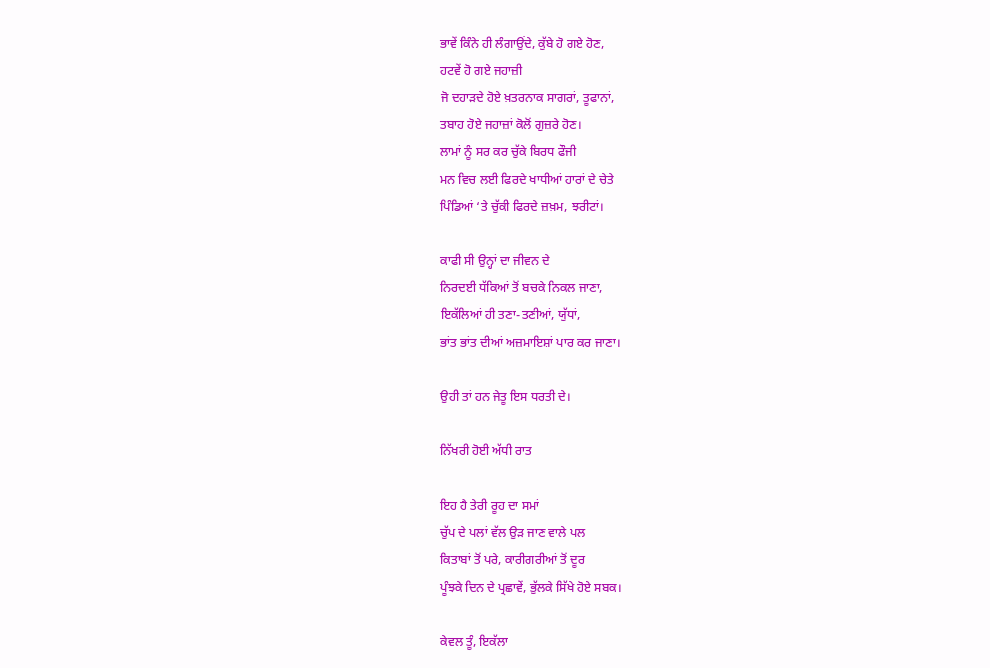ਭਾਵੇਂ ਕਿੰਨੇ ਹੀ ਲੰਗਾਉਂਦੇ, ਕੁੱਬੇ ਹੋ ਗਏ ਹੋਣ,
ਹਟਵੇਂ ਹੋ ਗਏ ਜਹਾਜ਼ੀ
ਜੋ ਦਹਾੜਦੇ ਹੋਏ ਖ਼ਤਰਨਾਕ ਸਾਗਰਾਂ, ਤੂਫਾਨਾਂ,
ਤਬਾਹ ਹੋਏ ਜਹਾਜ਼ਾਂ ਕੋਲੋਂ ਗੁਜ਼ਰੇ ਹੋਣ।
ਲਾਮਾਂ ਨੂੰ ਸਰ ਕਰ ਚੁੱਕੇ ਬਿਰਧ ਫੌਜੀ
ਮਨ ਵਿਚ ਲਈ ਫਿਰਦੇ ਖਾਧੀਆਂ ਹਾਰਾਂ ਦੇ ਚੇਤੇ
ਪਿੰਡਿਆਂ ‘ਤੇ ਚੁੱਕੀ ਫਿਰਦੇ ਜ਼ਖ਼ਮ, ਝਰੀਟਾਂ।

ਕਾਫੀ ਸੀ ਉਨ੍ਹਾਂ ਦਾ ਜੀਵਨ ਦੇ
ਨਿਰਦਈ ਧੱਕਿਆਂ ਤੋਂ ਬਚਕੇ ਨਿਕਲ ਜਾਣਾ,
ਇਕੱਲਿਆਂ ਹੀ ਤਣਾ-ਤਣੀਆਂ, ਯੁੱਧਾਂ,
ਭਾਂਤ ਭਾਂਤ ਦੀਆਂ ਅਜ਼ਮਾਇਸ਼ਾਂ ਪਾਰ ਕਰ ਜਾਣਾ।

ਉਹੀ ਤਾਂ ਹਨ ਜੇਤੂ ਇਸ ਧਰਤੀ ਦੇ।

ਨਿੱਖਰੀ ਹੋਈ ਅੱਧੀ ਰਾਤ

ਇਹ ਹੈ ਤੇਰੀ ਰੂਹ ਦਾ ਸਮਾਂ
ਚੁੱਪ ਦੇ ਪਲਾਂ ਵੱਲ ਉੜ ਜਾਣ ਵਾਲੇ ਪਲ
ਕਿਤਾਬਾਂ ਤੋਂ ਪਰੇ, ਕਾਰੀਗਰੀਆਂ ਤੋਂ ਦੂਰ
ਪੂੰਝਕੇ ਦਿਨ ਦੇ ਪ੍ਰਛਾਵੇਂ, ਭੁੱਲਕੇ ਸਿੱਖੇ ਹੋਏ ਸਬਕ।

ਕੇਵਲ ਤੂੰ, ਇਕੱਲਾ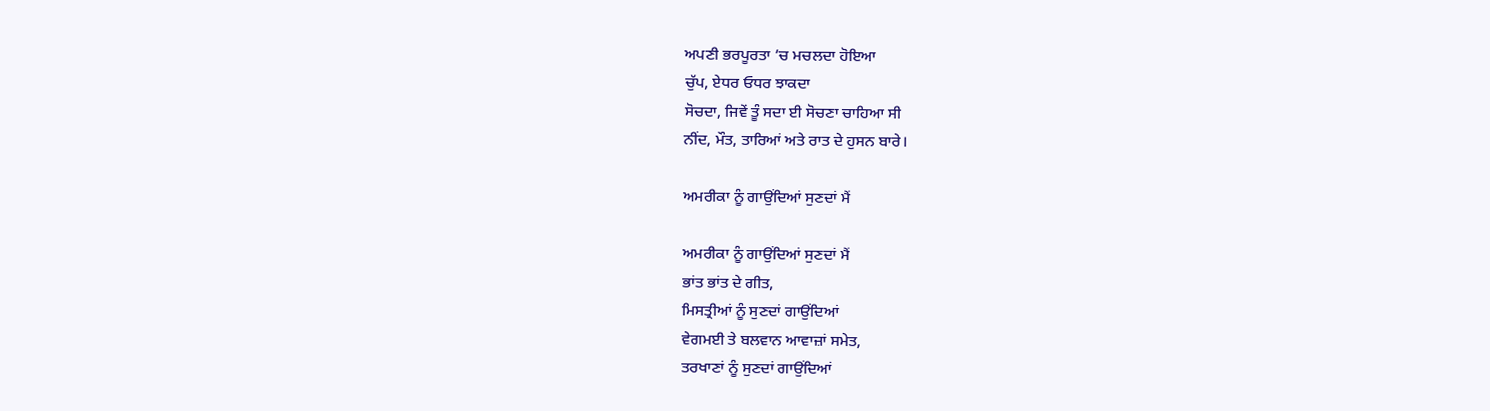ਅਪਣੀ ਭਰਪੂਰਤਾ ’ਚ ਮਚਲਦਾ ਹੋਇਆ
ਚੁੱਪ, ਏਧਰ ਓਧਰ ਝਾਕਦਾ
ਸੋਚਦਾ, ਜਿਵੇਂ ਤੂੰ ਸਦਾ ਈ ਸੋਚਣਾ ਚਾਹਿਆ ਸੀ
ਨੀਂਦ, ਮੌਤ, ਤਾਰਿਆਂ ਅਤੇ ਰਾਤ ਦੇ ਹੁਸਨ ਬਾਰੇ।

ਅਮਰੀਕਾ ਨੂੰ ਗਾਉਂਦਿਆਂ ਸੁਣਦਾਂ ਮੈਂ

ਅਮਰੀਕਾ ਨੂੰ ਗਾਉਂਦਿਆਂ ਸੁਣਦਾਂ ਮੈਂ
ਭਾਂਤ ਭਾਂਤ ਦੇ ਗੀਤ,
ਮਿਸਤ੍ਰੀਆਂ ਨੂੰ ਸੁਣਦਾਂ ਗਾਉਂਦਿਆਂ
ਵੇਗਮਈ ਤੇ ਬਲਵਾਨ ਆਵਾਜ਼ਾਂ ਸਮੇਤ,
ਤਰਖਾਣਾਂ ਨੂੰ ਸੁਣਦਾਂ ਗਾਉਂਦਿਆਂ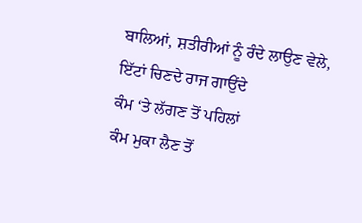ਬਾਲਿਆਂ, ਸ਼ਤੀਰੀਆਂ ਨੂੰ ਰੰਦੇ ਲਾਉਣ ਵੇਲੇ,
ਇੱਟਾਂ ਚਿਣਦੇ ਰਾਜ ਗਾਉਂਦੇ
ਕੰਮ ‘ਤੇ ਲੱਗਣ ਤੋਂ ਪਹਿਲਾਂ
ਕੰਮ ਮੁਕਾ ਲੈਣ ਤੋਂ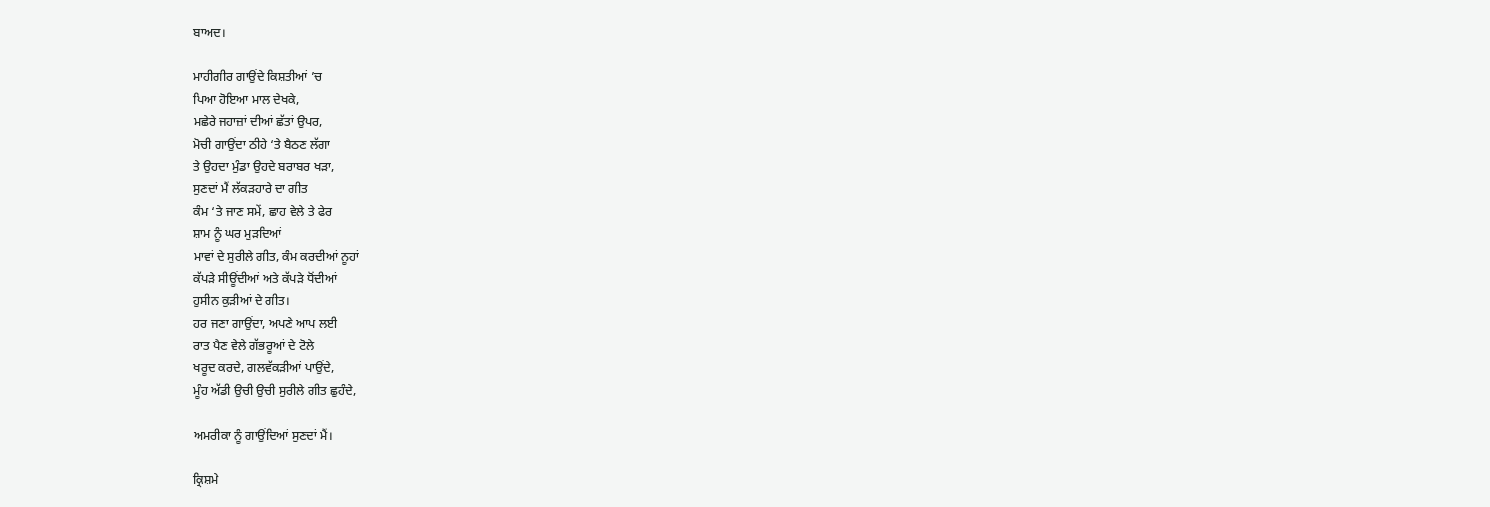ਬਾਅਦ।

ਮਾਹੀਗੀਰ ਗਾਉਂਦੇ ਕਿਸ਼ਤੀਆਂ ’ਚ
ਪਿਆ ਹੋਇਆ ਮਾਲ ਦੇਖਕੇ,
ਮਛੇਰੇ ਜਹਾਜ਼ਾਂ ਦੀਆਂ ਛੱਤਾਂ ਉਪਰ,
ਮੋਚੀ ਗਾਉਂਦਾ ਠੀਹੇ ‘ਤੇ ਬੈਠਣ ਲੱਗਾ
ਤੇ ਉਹਦਾ ਮੁੰਡਾ ਉਹਦੇ ਬਰਾਬਰ ਖੜਾ,
ਸੁਣਦਾਂ ਮੈਂ ਲੱਕੜਹਾਰੇ ਦਾ ਗੀਤ
ਕੰਮ ‘ਤੇ ਜਾਣ ਸਮੇਂ, ਛਾਹ ਵੇਲੇ ਤੇ ਫੇਰ
ਸ਼ਾਮ ਨੂੰ ਘਰ ਮੁੜਦਿਆਂ
ਮਾਵਾਂ ਦੇ ਸੁਰੀਲੇ ਗੀਤ, ਕੰਮ ਕਰਦੀਆਂ ਨੂਹਾਂ
ਕੱਪੜੇ ਸੀਊਂਦੀਆਂ ਅਤੇ ਕੱਪੜੇ ਧੋਂਦੀਆਂ
ਹੁਸੀਨ ਕੁੜੀਆਂ ਦੇ ਗੀਤ।
ਹਰ ਜਣਾ ਗਾਉਂਦਾ, ਅਪਣੇ ਆਪ ਲਈ
ਰਾਤ ਪੈਣ ਵੇਲੇ ਗੱਭਰੂਆਂ ਦੇ ਟੋਲੇ
ਖਰੂਦ ਕਰਦੇ, ਗਲਵੱਕੜੀਆਂ ਪਾਉਂਦੇ,
ਮੂੰਹ ਅੱਡੀ ਉਚੀ ਉਚੀ ਸੁਰੀਲੇ ਗੀਤ ਛੁਹੰਦੇ,

ਅਮਰੀਕਾ ਨੂੰ ਗਾਉਂਦਿਆਂ ਸੁਣਦਾਂ ਮੈਂ।

ਕ੍ਰਿਸ਼ਮੇ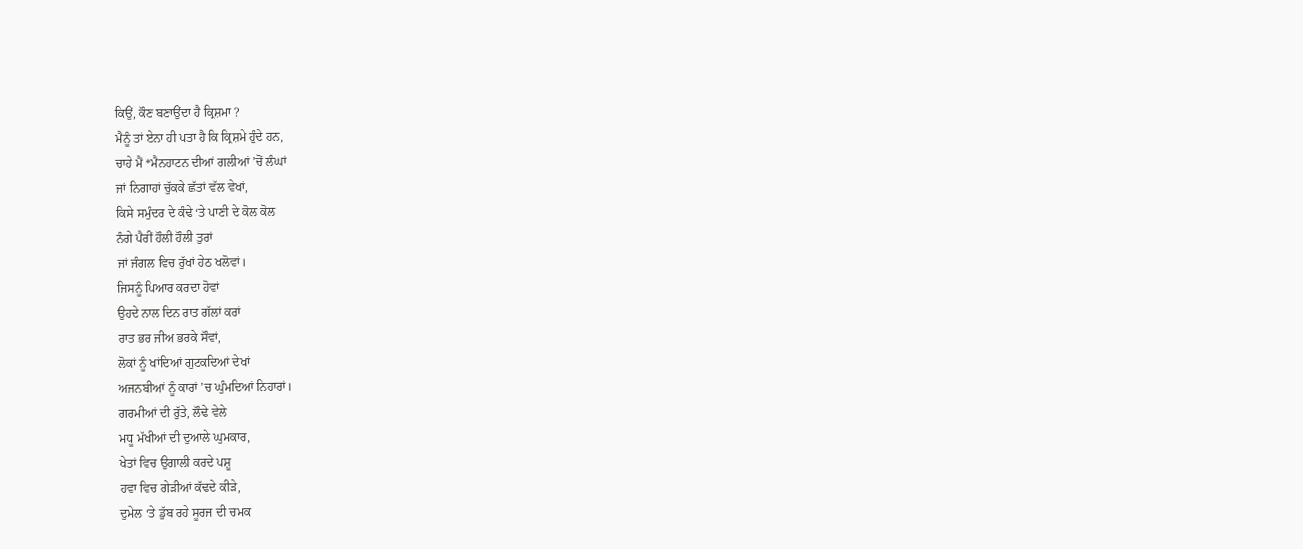ਕਿਉਂ, ਕੌਣ ਬਣਾਉਂਦਾ ਹੈ ਕ੍ਰਿਸ਼ਮਾ ?
ਮੈਨੂੰ ਤਾਂ ਏਨਾ ਹੀ ਪਤਾ ਹੈ ਕਿ ਕ੍ਰਿਸ਼ਮੇ ਹੁੰਦੇ ਹਨ,
ਚਾਹੇ ਮੈਂ *ਮੈਨਹਾਟਨ ਦੀਆਂ ਗਲੀਆਂ ’ਚੋਂ ਲੰਘਾਂ
ਜਾਂ ਨਿਗਾਹਾਂ ਚੁੱਕਕੇ ਛੱਤਾਂ ਵੱਲ ਵੇਖਾਂ,
ਕਿਸੇ ਸਮੁੰਦਰ ਦੇ ਕੰਢੇ ‘ਤੇ ਪਾਣੀ ਦੇ ਕੋਲ ਕੋਲ
ਨੰਗੇ ਪੈਰੀਂ ਹੌਲੀ ਹੌਲੀ ਤੁਰਾਂ
ਜਾਂ ਜੰਗਲ ਵਿਚ ਰੁੱਖਾਂ ਹੇਠ ਖਲੋਵਾਂ।
ਜਿਸਨੂੰ ਪਿਆਰ ਕਰਦਾ ਹੋਵਾਂ
ਉਹਦੇ ਨਾਲ ਦਿਨ ਰਾਤ ਗੱਲਾਂ ਕਰਾਂ
ਰਾਤ ਭਰ ਜੀਅ ਭਰਕੇ ਸੌਵਾਂ,
ਲੋਕਾਂ ਨੂੰ ਖਾਂਦਿਆਂ ਗੁਟਕਦਿਆਂ ਦੇਖਾਂ
ਅਜਨਬੀਆਂ ਨੂੰ ਕਾਰਾਂ ’ਚ ਘੁੰਮਦਿਆਂ ਨਿਹਾਰਾਂ।
ਗਰਮੀਆਂ ਦੀ ਰੁੱਤੇ, ਲੌਢੇ ਵੇਲੇ
ਮਧੂ ਮੱਖੀਆਂ ਦੀ ਦੁਆਲੇ ਘੁਮਕਾਰ,
ਖੇਤਾਂ ਵਿਚ ਉਗਾਲੀ ਕਰਦੇ ਪਸ਼ੂ
ਹਵਾ ਵਿਚ ਗੇੜੀਆਂ ਕੱਢਦੇ ਕੀੜੇ,
ਦੁਮੇਲ ‘ਤੇ ਡੁੱਬ ਰਹੇ ਸੂਰਜ ਦੀ ਚਮਕ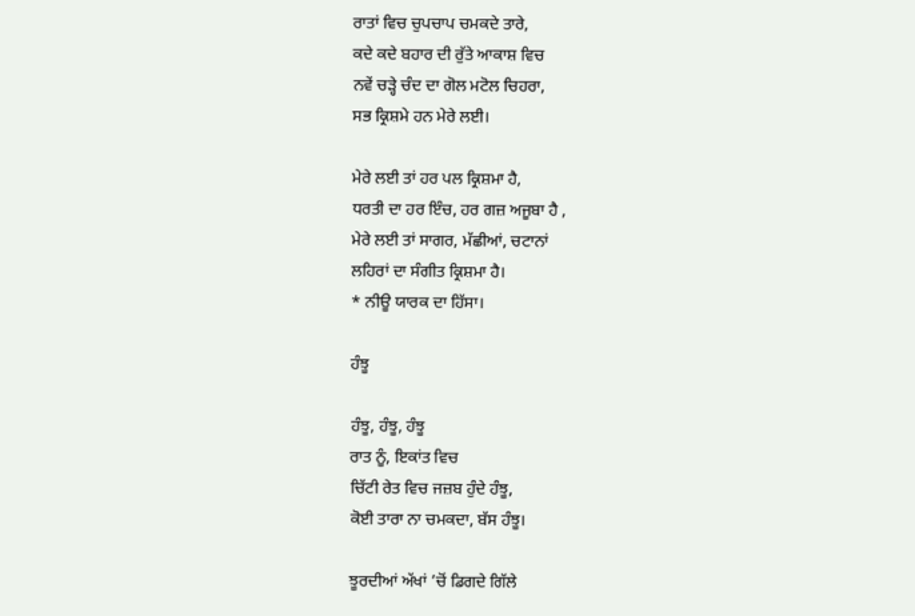ਰਾਤਾਂ ਵਿਚ ਚੁਪਚਾਪ ਚਮਕਦੇ ਤਾਰੇ,
ਕਦੇ ਕਦੇ ਬਹਾਰ ਦੀ ਰੁੱਤੇ ਆਕਾਸ਼ ਵਿਚ
ਨਵੇਂ ਚੜ੍ਹੇ ਚੰਦ ਦਾ ਗੋਲ ਮਟੋਲ ਚਿਹਰਾ,
ਸਭ ਕ੍ਰਿਸ਼ਮੇ ਹਨ ਮੇਰੇ ਲਈ।

ਮੇਰੇ ਲਈ ਤਾਂ ਹਰ ਪਲ ਕ੍ਰਿਸ਼ਮਾ ਹੈ,
ਧਰਤੀ ਦਾ ਹਰ ਇੰਚ, ਹਰ ਗਜ਼ ਅਜੂਬਾ ਹੈ ,
ਮੇਰੇ ਲਈ ਤਾਂ ਸਾਗਰ, ਮੱਛੀਆਂ, ਚਟਾਨਾਂ
ਲਹਿਰਾਂ ਦਾ ਸੰਗੀਤ ਕ੍ਰਿਸ਼ਮਾ ਹੈ।
* ਨੀਊ ਯਾਰਕ ਦਾ ਹਿੱਸਾ।

ਹੰਝੂ

ਹੰਝੂ, ਹੰਝੂ, ਹੰਝੂ
ਰਾਤ ਨੂੰ, ਇਕਾਂਤ ਵਿਚ
ਚਿੱਟੀ ਰੇਤ ਵਿਚ ਜਜ਼ਬ ਹੁੰਦੇ ਹੰਝੂ,
ਕੋਈ ਤਾਰਾ ਨਾ ਚਮਕਦਾ, ਬੱਸ ਹੰਝੂ।

ਝੂਰਦੀਆਂ ਅੱਖਾਂ ’ਚੋਂ ਡਿਗਦੇ ਗਿੱਲੇ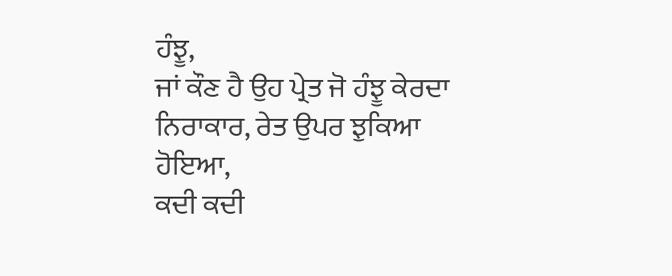ਹੰਝੂ,
ਜਾਂ ਕੌਣ ਹੈ ਉਹ ਪ੍ਰੇਤ ਜੋ ਹੰਝੂ ਕੇਰਦਾ
ਨਿਰਾਕਾਰ, ਰੇਤ ਉਪਰ ਝੁਕਿਆ ਹੋਇਆ,
ਕਦੀ ਕਦੀ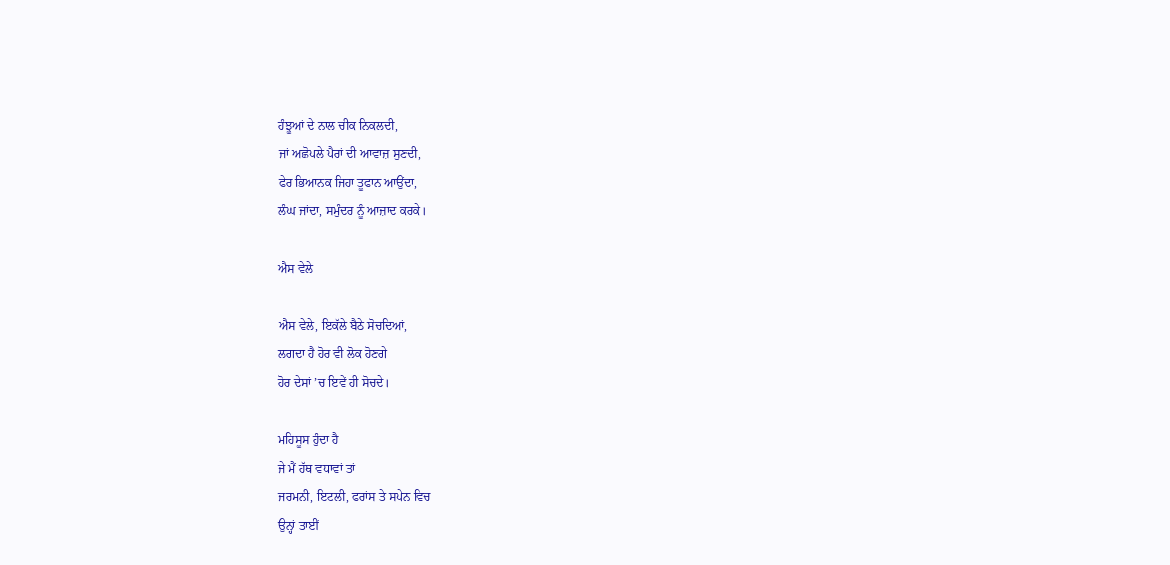ਹੰਝੂਆਂ ਦੇ ਨਾਲ ਚੀਕ ਨਿਕਲਦੀ,
ਜਾਂ ਅਛੋਪਲੇ ਪੈਰਾਂ ਦੀ ਆਵਾਜ਼ ਸੁਣਦੀ,
ਫੇਰ ਭਿਆਨਕ ਜਿਹਾ ਤੂਫਾਨ ਆਉਂਦਾ,
ਲੰਘ ਜਾਂਦਾ, ਸਮੁੰਦਰ ਨੂੰ ਆਜ਼ਾਦ ਕਰਕੇ।

ਐਸ ਵੇਲੇ

ਐਸ ਵੇਲੇ, ਇਕੱਲੇ ਬੈਠੇ ਸੋਚਦਿਆਂ,
ਲਗਦਾ ਹੈ ਹੋਰ ਵੀ ਲੋਕ ਹੋਣਗੇ
ਹੋਰ ਦੇਸਾਂ ’ਚ ਇਵੇਂ ਹੀ ਸੋਚਦੇ।

ਮਹਿਸੂਸ ਹੁੰਦਾ ਹੈ
ਜੇ ਮੈਂ ਹੱਥ ਵਧਾਵਾਂ ਤਾਂ
ਜਰਮਨੀ, ਇਟਲੀ, ਫਰਾਂਸ ਤੇ ਸਪੇਨ ਵਿਚ
ਉਨ੍ਹਾਂ ਤਾਈਂ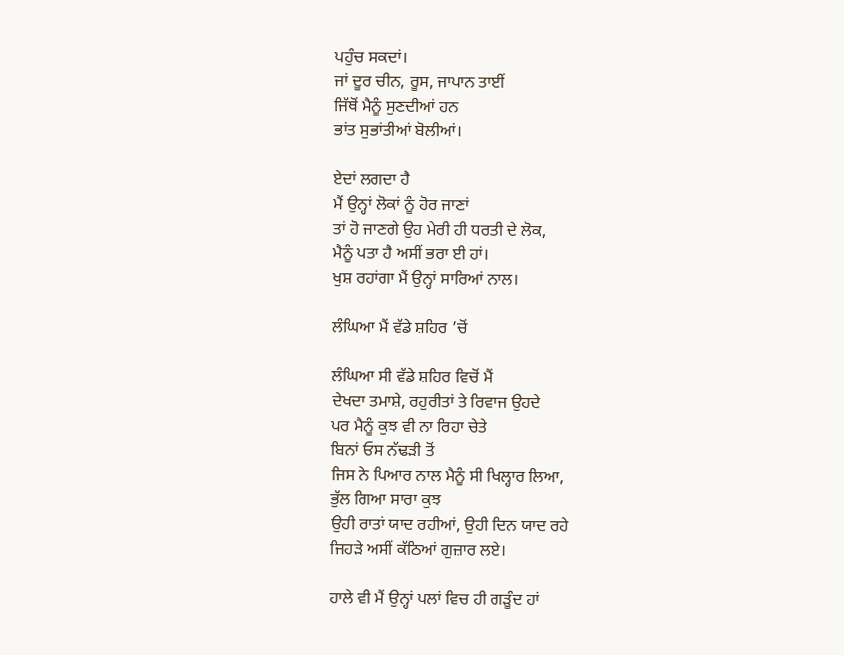ਪਹੁੰਚ ਸਕਦਾਂ।
ਜਾਂ ਦੂਰ ਚੀਨ, ਰੂਸ, ਜਾਪਾਨ ਤਾਈਂ
ਜਿੱਥੋਂ ਮੈਨੂੰ ਸੁਣਦੀਆਂ ਹਨ
ਭਾਂਤ ਸੁਭਾਂਤੀਆਂ ਬੋਲੀਆਂ।

ਏਦਾਂ ਲਗਦਾ ਹੈ
ਮੈਂ ਉਨ੍ਹਾਂ ਲੋਕਾਂ ਨੂੰ ਹੋਰ ਜਾਣਾਂ
ਤਾਂ ਹੋ ਜਾਣਗੇ ਉਹ ਮੇਰੀ ਹੀ ਧਰਤੀ ਦੇ ਲੋਕ,
ਮੈਨੂੰ ਪਤਾ ਹੈ ਅਸੀਂ ਭਰਾ ਈ ਹਾਂ।
ਖੁਸ਼ ਰਹਾਂਗਾ ਮੈਂ ਉਨ੍ਹਾਂ ਸਾਰਿਆਂ ਨਾਲ।

ਲੰਘਿਆ ਮੈਂ ਵੱਡੇ ਸ਼ਹਿਰ ’ਚੋਂ

ਲੰਘਿਆ ਸੀ ਵੱਡੇ ਸ਼ਹਿਰ ਵਿਚੋਂ ਮੈਂ
ਦੇਖਦਾ ਤਮਾਸ਼ੇ, ਰਹੁਰੀਤਾਂ ਤੇ ਰਿਵਾਜ ਉਹਦੇ
ਪਰ ਮੈਨੂੰ ਕੁਝ ਵੀ ਨਾ ਰਿਹਾ ਚੇਤੇ
ਬਿਨਾਂ ਓਸ ਨੱਢੜੀ ਤੋਂ
ਜਿਸ ਨੇ ਪਿਆਰ ਨਾਲ ਮੈਨੂੰ ਸੀ ਖਿਲ੍ਹਾਰ ਲਿਆ,
ਭੁੱਲ ਗਿਆ ਸਾਰਾ ਕੁਝ
ਉਹੀ ਰਾਤਾਂ ਯਾਦ ਰਹੀਆਂ, ਉਹੀ ਦਿਨ ਯਾਦ ਰਹੇ
ਜਿਹੜੇ ਅਸੀਂ ਕੱਠਿਆਂ ਗੁਜ਼ਾਰ ਲਏ।

ਹਾਲੇ ਵੀ ਮੈਂ ਉਨ੍ਹਾਂ ਪਲਾਂ ਵਿਚ ਹੀ ਗੜੂੰਦ ਹਾਂ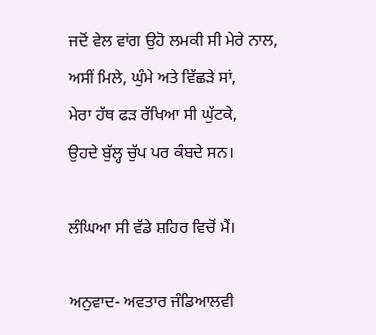ਜਦੋਂ ਵੇਲ ਵਾਂਗ ਉਹੋ ਲਮਕੀ ਸੀ ਮੇਰੇ ਨਾਲ,
ਅਸੀਂ ਮਿਲੇ, ਘੁੰਮੇ ਅਤੇ ਵਿੱਛੜੇ ਸਾਂ,
ਮੇਰਾ ਹੱਥ ਫੜ ਰੱਖਿਆ ਸੀ ਘੁੱਟਕੇ,
ਉਹਦੇ ਬੁੱਲ੍ਹ ਚੁੱਪ ਪਰ ਕੰਬਦੇ ਸਨ।

ਲੰਘਿਆ ਸੀ ਵੱਡੇ ਸ਼ਹਿਰ ਵਿਚੋਂ ਮੈਂ।

ਅਨੁਵਾਦ- ਅਵਤਾਰ ਜੰਡਿਆਲਵੀ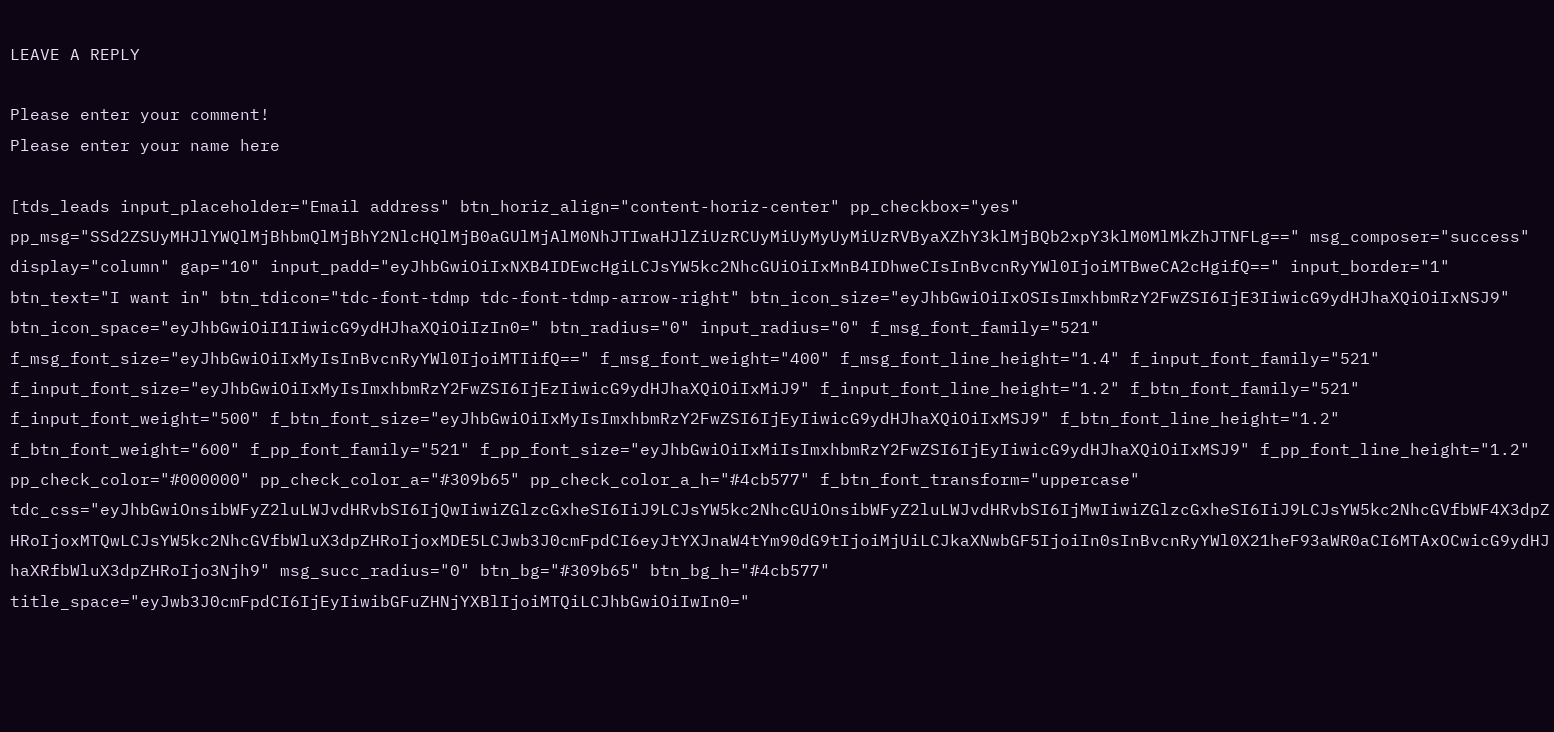LEAVE A REPLY

Please enter your comment!
Please enter your name here

[tds_leads input_placeholder="Email address" btn_horiz_align="content-horiz-center" pp_checkbox="yes" pp_msg="SSd2ZSUyMHJlYWQlMjBhbmQlMjBhY2NlcHQlMjB0aGUlMjAlM0NhJTIwaHJlZiUzRCUyMiUyMyUyMiUzRVByaXZhY3klMjBQb2xpY3klM0MlMkZhJTNFLg==" msg_composer="success" display="column" gap="10" input_padd="eyJhbGwiOiIxNXB4IDEwcHgiLCJsYW5kc2NhcGUiOiIxMnB4IDhweCIsInBvcnRyYWl0IjoiMTBweCA2cHgifQ==" input_border="1" btn_text="I want in" btn_tdicon="tdc-font-tdmp tdc-font-tdmp-arrow-right" btn_icon_size="eyJhbGwiOiIxOSIsImxhbmRzY2FwZSI6IjE3IiwicG9ydHJhaXQiOiIxNSJ9" btn_icon_space="eyJhbGwiOiI1IiwicG9ydHJhaXQiOiIzIn0=" btn_radius="0" input_radius="0" f_msg_font_family="521" f_msg_font_size="eyJhbGwiOiIxMyIsInBvcnRyYWl0IjoiMTIifQ==" f_msg_font_weight="400" f_msg_font_line_height="1.4" f_input_font_family="521" f_input_font_size="eyJhbGwiOiIxMyIsImxhbmRzY2FwZSI6IjEzIiwicG9ydHJhaXQiOiIxMiJ9" f_input_font_line_height="1.2" f_btn_font_family="521" f_input_font_weight="500" f_btn_font_size="eyJhbGwiOiIxMyIsImxhbmRzY2FwZSI6IjEyIiwicG9ydHJhaXQiOiIxMSJ9" f_btn_font_line_height="1.2" f_btn_font_weight="600" f_pp_font_family="521" f_pp_font_size="eyJhbGwiOiIxMiIsImxhbmRzY2FwZSI6IjEyIiwicG9ydHJhaXQiOiIxMSJ9" f_pp_font_line_height="1.2" pp_check_color="#000000" pp_check_color_a="#309b65" pp_check_color_a_h="#4cb577" f_btn_font_transform="uppercase" tdc_css="eyJhbGwiOnsibWFyZ2luLWJvdHRvbSI6IjQwIiwiZGlzcGxheSI6IiJ9LCJsYW5kc2NhcGUiOnsibWFyZ2luLWJvdHRvbSI6IjMwIiwiZGlzcGxheSI6IiJ9LCJsYW5kc2NhcGVfbWF4X3dpZHRoIjoxMTQwLCJsYW5kc2NhcGVfbWluX3dpZHRoIjoxMDE5LCJwb3J0cmFpdCI6eyJtYXJnaW4tYm90dG9tIjoiMjUiLCJkaXNwbGF5IjoiIn0sInBvcnRyYWl0X21heF93aWR0aCI6MTAxOCwicG9ydHJhaXRfbWluX3dpZHRoIjo3Njh9" msg_succ_radius="0" btn_bg="#309b65" btn_bg_h="#4cb577" title_space="eyJwb3J0cmFpdCI6IjEyIiwibGFuZHNjYXBlIjoiMTQiLCJhbGwiOiIwIn0="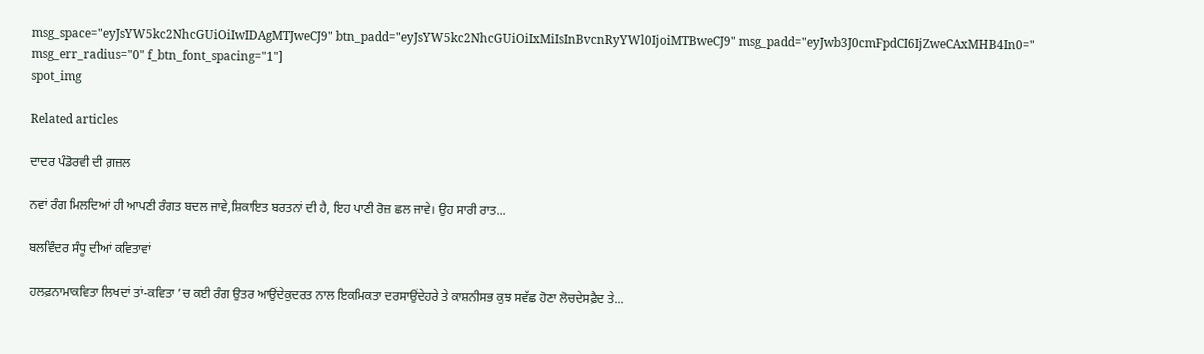msg_space="eyJsYW5kc2NhcGUiOiIwIDAgMTJweCJ9" btn_padd="eyJsYW5kc2NhcGUiOiIxMiIsInBvcnRyYWl0IjoiMTBweCJ9" msg_padd="eyJwb3J0cmFpdCI6IjZweCAxMHB4In0=" msg_err_radius="0" f_btn_font_spacing="1"]
spot_img

Related articles

ਦਾਦਰ ਪੰਡੋਰਵੀ ਦੀ ਗ਼ਜ਼ਲ

ਨਵਾਂ ਰੰਗ ਮਿਲਦਿਆਂ ਹੀ ਆਪਣੀ ਰੰਗਤ ਬਦਲ ਜਾਵੇ,ਸ਼ਿਕਾਇਤ ਬਰਤਨਾਂ ਦੀ ਹੈ, ਇਹ ਪਾਣੀ ਰੋਜ਼ ਛਲ ਜਾਵੇ। ਉਹ ਸਾਰੀ ਰਾਤ...

ਬਲਵਿੰਦਰ ਸੰਧੂ ਦੀਆਂ ਕਵਿਤਾਵਾਂ

ਹਲਫ਼ਨਾਮਾਕਵਿਤਾ ਲਿਖਦਾਂ ਤਾਂ-ਕਵਿਤਾ ’ਚ ਕਈ ਰੰਗ ਉਤਰ ਆਉਂਦੇਕੁਦਰਤ ਨਾਲ ਇਕਮਿਕਤਾ ਦਰਸਾਉਂਦੇਹਰੇ ਤੇ ਕਾਸ਼ਨੀਸਭ ਕੁਝ ਸਵੱਛ ਹੋਣਾ ਲੋਚਦੇਸਫ਼ੈਦ ਤੇ...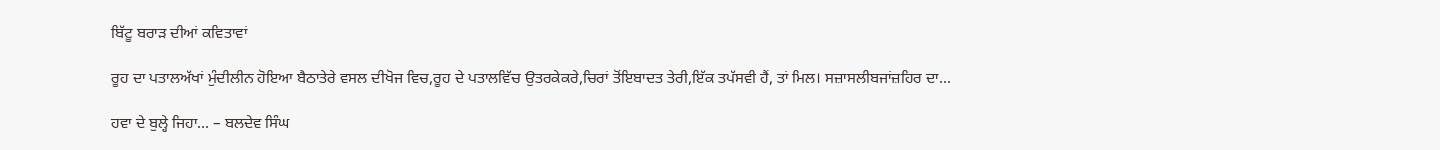ਬਿੱਟੂ ਬਰਾੜ ਦੀਆਂ ਕਵਿਤਾਵਾਂ

ਰੂਹ ਦਾ ਪਤਾਲਅੱਖਾਂ ਮੁੰਦੀਲੀਨ ਹੋਇਆ ਬੈਠਾਤੇਰੇ ਵਸਲ ਦੀਖੋਜ ਵਿਚ,ਰੂਹ ਦੇ ਪਤਾਲਵਿੱਚ ਉਤਰਕੇਕਰੇ,ਚਿਰਾਂ ਤੋਂਇਬਾਦਤ ਤੇਰੀ,ਇੱਕ ਤਪੱਸਵੀ ਹੈਂ, ਤਾਂ ਮਿਲ। ਸਜ਼ਾਸਲੀਬਜਾਂਜ਼ਹਿਰ ਦਾ...

ਹਵਾ ਦੇ ਬੁਲ੍ਹੇ ਜਿਹਾ… – ਬਲਦੇਵ ਸਿੰਘ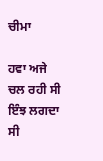ਚੀਮਾ

ਹਵਾ ਅਜੇ ਚਲ ਰਹੀ ਸੀ ਇੰਝ ਲਗਦਾ ਸੀ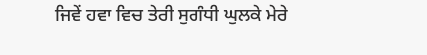ਜਿਵੇਂ ਹਵਾ ਵਿਚ ਤੇਰੀ ਸੁਗੰਧੀ ਘੁਲਕੇ ਮੇਰੇ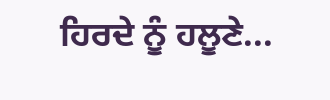ਹਿਰਦੇ ਨੂੰ ਹਲੂਣੇ...